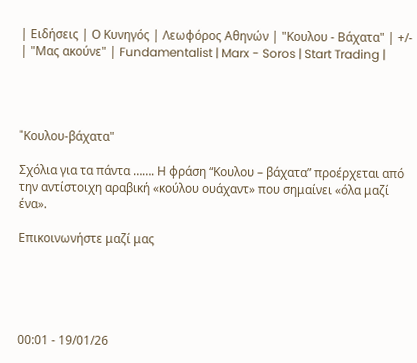| Ειδήσεις | Ο Κυνηγός | Λεωφόρος Αθηνών | "Κουλου - Βάχατα" | +/- | "Μας ακούνε" | Fundamentalist | Marx - Soros | Start Trading |




"Kουλου-βάχατα"

Σχόλια για τα πάντα ……. Η φράση “Κουλου – βάχατα” προέρχεται από την αντίστοιχη αραβική «κούλου ουάχαντ» που σημαίνει «όλα μαζί ένα».

Επικοινωνήστε μαζί μας





00:01 - 19/01/26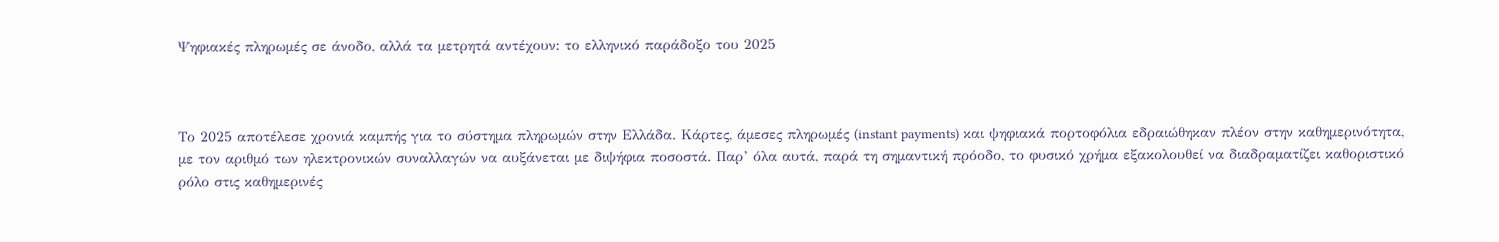Ψηφιακές πληρωμές σε άνοδο, αλλά τα μετρητά αντέχουν: το ελληνικό παράδοξο του 2025



Το 2025 αποτέλεσε χρονιά καμπής για το σύστημα πληρωμών στην Ελλάδα. Κάρτες, άμεσες πληρωμές (instant payments) και ψηφιακά πορτοφόλια εδραιώθηκαν πλέον στην καθημερινότητα, με τον αριθμό των ηλεκτρονικών συναλλαγών να αυξάνεται με διψήφια ποσοστά. Παρ’ όλα αυτά, παρά τη σημαντική πρόοδο, το φυσικό χρήμα εξακολουθεί να διαδραματίζει καθοριστικό ρόλο στις καθημερινές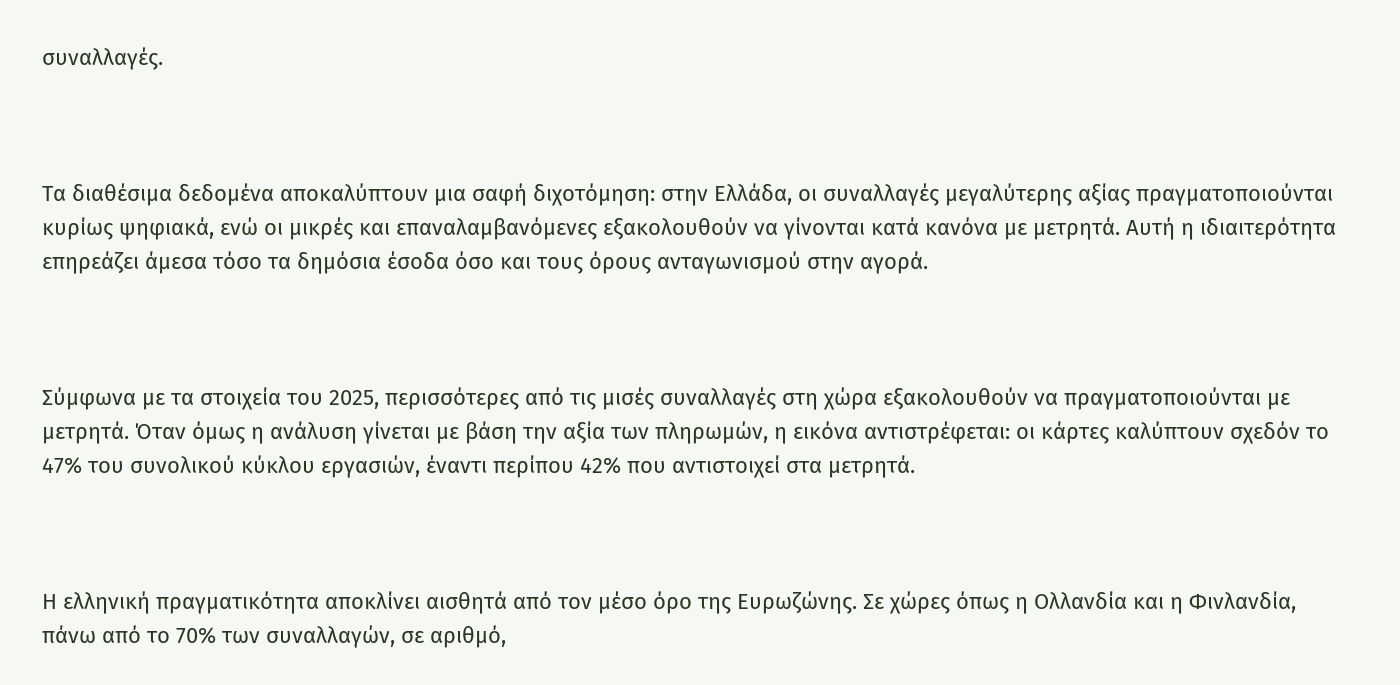συναλλαγές.



Τα διαθέσιμα δεδομένα αποκαλύπτουν μια σαφή διχοτόμηση: στην Ελλάδα, οι συναλλαγές μεγαλύτερης αξίας πραγματοποιούνται κυρίως ψηφιακά, ενώ οι μικρές και επαναλαμβανόμενες εξακολουθούν να γίνονται κατά κανόνα με μετρητά. Αυτή η ιδιαιτερότητα επηρεάζει άμεσα τόσο τα δημόσια έσοδα όσο και τους όρους ανταγωνισμού στην αγορά.



Σύμφωνα με τα στοιχεία του 2025, περισσότερες από τις μισές συναλλαγές στη χώρα εξακολουθούν να πραγματοποιούνται με μετρητά. Όταν όμως η ανάλυση γίνεται με βάση την αξία των πληρωμών, η εικόνα αντιστρέφεται: οι κάρτες καλύπτουν σχεδόν το 47% του συνολικού κύκλου εργασιών, έναντι περίπου 42% που αντιστοιχεί στα μετρητά.



Η ελληνική πραγματικότητα αποκλίνει αισθητά από τον μέσο όρο της Ευρωζώνης. Σε χώρες όπως η Ολλανδία και η Φινλανδία, πάνω από το 70% των συναλλαγών, σε αριθμό,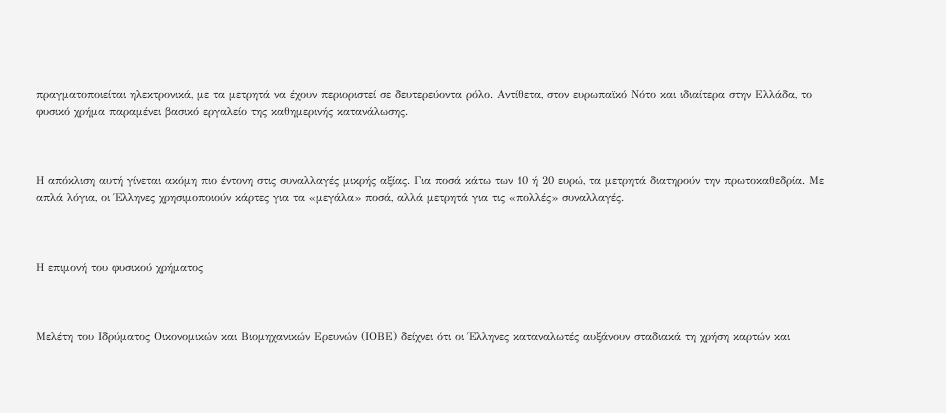πραγματοποιείται ηλεκτρονικά, με τα μετρητά να έχουν περιοριστεί σε δευτερεύοντα ρόλο. Αντίθετα, στον ευρωπαϊκό Νότο και ιδιαίτερα στην Ελλάδα, το φυσικό χρήμα παραμένει βασικό εργαλείο της καθημερινής κατανάλωσης.



Η απόκλιση αυτή γίνεται ακόμη πιο έντονη στις συναλλαγές μικρής αξίας. Για ποσά κάτω των 10 ή 20 ευρώ, τα μετρητά διατηρούν την πρωτοκαθεδρία. Με απλά λόγια, οι Έλληνες χρησιμοποιούν κάρτες για τα «μεγάλα» ποσά, αλλά μετρητά για τις «πολλές» συναλλαγές.



Η επιμονή του φυσικού χρήματος



Μελέτη του Ιδρύματος Οικονομικών και Βιομηχανικών Ερευνών (ΙΟΒΕ) δείχνει ότι οι Έλληνες καταναλωτές αυξάνουν σταδιακά τη χρήση καρτών και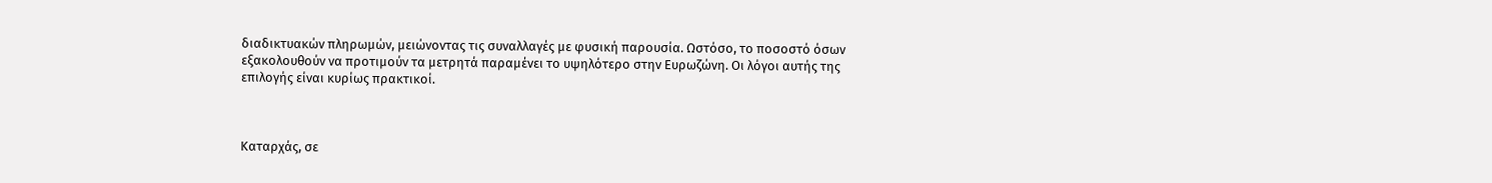διαδικτυακών πληρωμών, μειώνοντας τις συναλλαγές με φυσική παρουσία. Ωστόσο, το ποσοστό όσων εξακολουθούν να προτιμούν τα μετρητά παραμένει το υψηλότερο στην Ευρωζώνη. Οι λόγοι αυτής της επιλογής είναι κυρίως πρακτικοί.



Καταρχάς, σε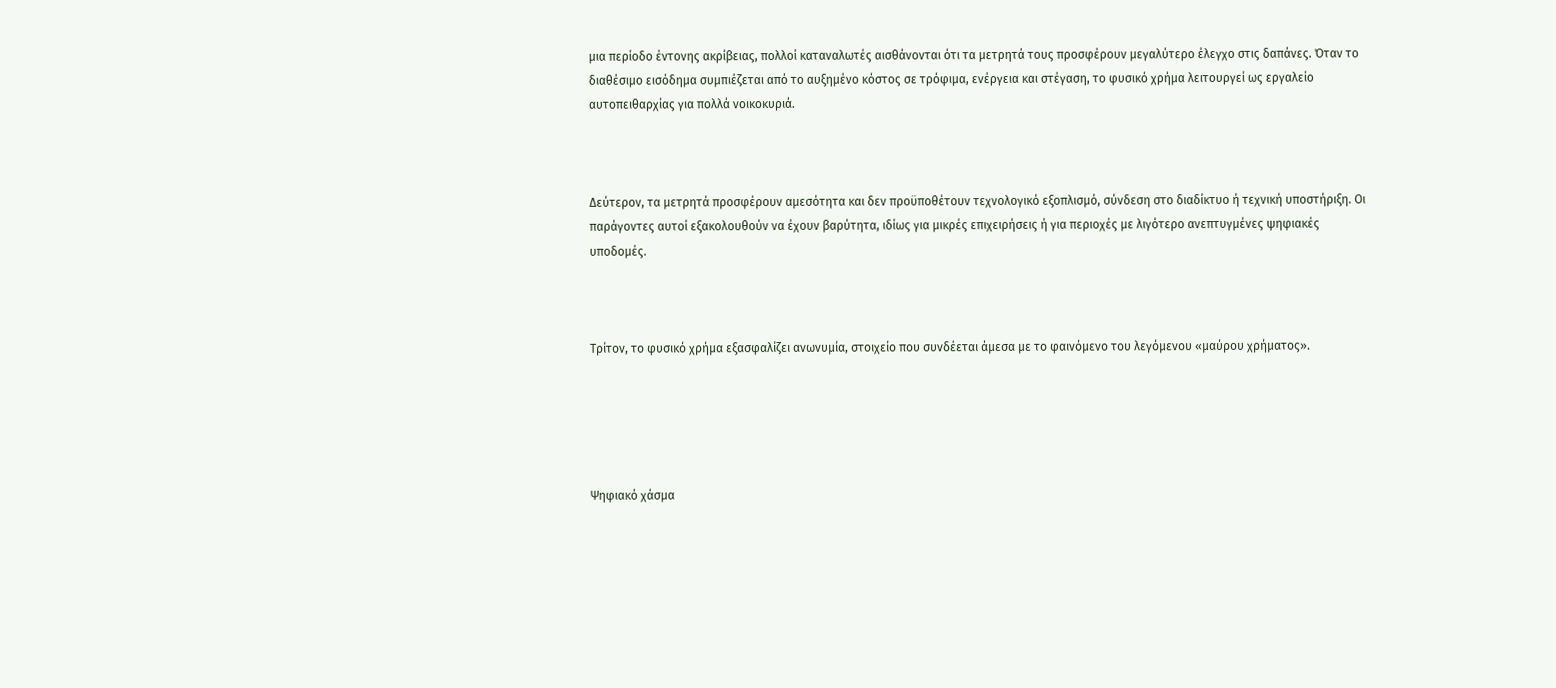μια περίοδο έντονης ακρίβειας, πολλοί καταναλωτές αισθάνονται ότι τα μετρητά τους προσφέρουν μεγαλύτερο έλεγχο στις δαπάνες. Όταν το διαθέσιμο εισόδημα συμπιέζεται από το αυξημένο κόστος σε τρόφιμα, ενέργεια και στέγαση, το φυσικό χρήμα λειτουργεί ως εργαλείο αυτοπειθαρχίας για πολλά νοικοκυριά.



Δεύτερον, τα μετρητά προσφέρουν αμεσότητα και δεν προϋποθέτουν τεχνολογικό εξοπλισμό, σύνδεση στο διαδίκτυο ή τεχνική υποστήριξη. Οι παράγοντες αυτοί εξακολουθούν να έχουν βαρύτητα, ιδίως για μικρές επιχειρήσεις ή για περιοχές με λιγότερο ανεπτυγμένες ψηφιακές υποδομές.



Τρίτον, το φυσικό χρήμα εξασφαλίζει ανωνυμία, στοιχείο που συνδέεται άμεσα με το φαινόμενο του λεγόμενου «μαύρου χρήματος».





Ψηφιακό χάσμα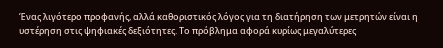Ένας λιγότερο προφανής, αλλά καθοριστικός λόγος για τη διατήρηση των μετρητών είναι η υστέρηση στις ψηφιακές δεξιότητες. Το πρόβλημα αφορά κυρίως μεγαλύτερες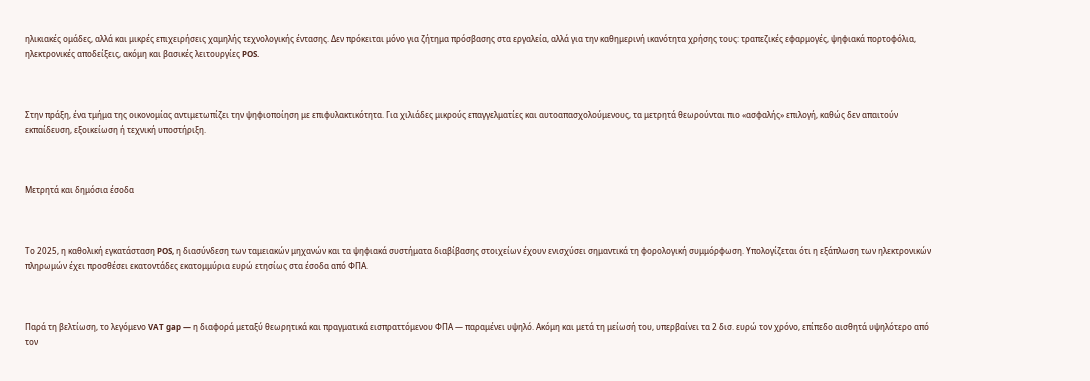ηλικιακές ομάδες, αλλά και μικρές επιχειρήσεις χαμηλής τεχνολογικής έντασης. Δεν πρόκειται μόνο για ζήτημα πρόσβασης στα εργαλεία, αλλά για την καθημερινή ικανότητα χρήσης τους: τραπεζικές εφαρμογές, ψηφιακά πορτοφόλια, ηλεκτρονικές αποδείξεις, ακόμη και βασικές λειτουργίες POS.



Στην πράξη, ένα τμήμα της οικονομίας αντιμετωπίζει την ψηφιοποίηση με επιφυλακτικότητα. Για χιλιάδες μικρούς επαγγελματίες και αυτοαπασχολούμενους, τα μετρητά θεωρούνται πιο «ασφαλής» επιλογή, καθώς δεν απαιτούν εκπαίδευση, εξοικείωση ή τεχνική υποστήριξη.



Μετρητά και δημόσια έσοδα



Το 2025, η καθολική εγκατάσταση POS, η διασύνδεση των ταμειακών μηχανών και τα ψηφιακά συστήματα διαβίβασης στοιχείων έχουν ενισχύσει σημαντικά τη φορολογική συμμόρφωση. Υπολογίζεται ότι η εξάπλωση των ηλεκτρονικών πληρωμών έχει προσθέσει εκατοντάδες εκατομμύρια ευρώ ετησίως στα έσοδα από ΦΠΑ.



Παρά τη βελτίωση, το λεγόμενο VAT gap — η διαφορά μεταξύ θεωρητικά και πραγματικά εισπραττόμενου ΦΠΑ — παραμένει υψηλό. Ακόμη και μετά τη μείωσή του, υπερβαίνει τα 2 δισ. ευρώ τον χρόνο, επίπεδο αισθητά υψηλότερο από τον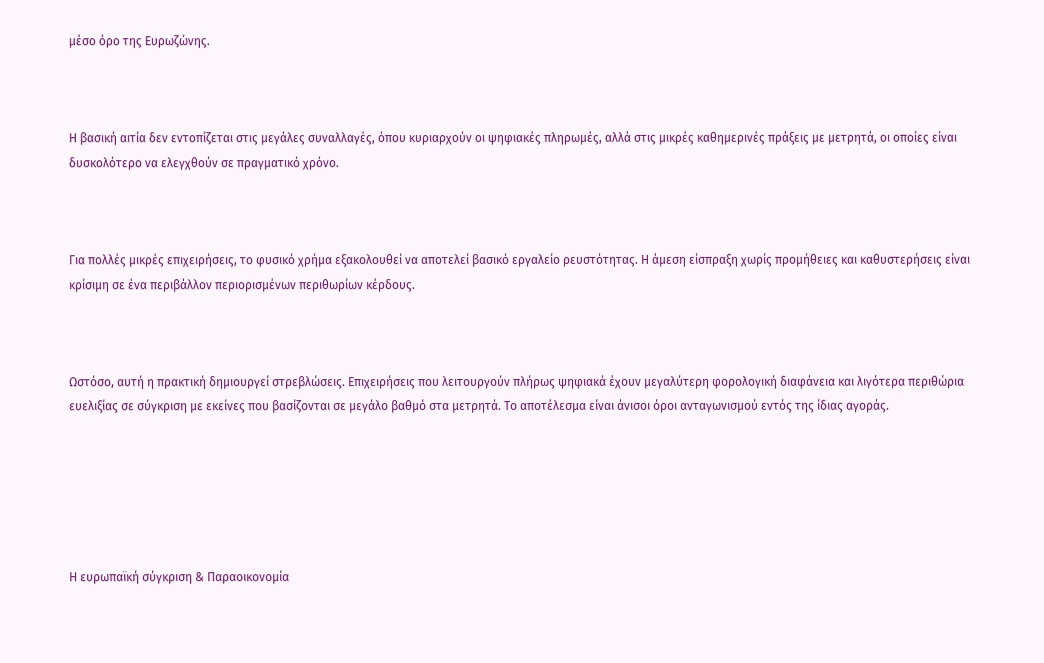μέσο όρο της Ευρωζώνης.



Η βασική αιτία δεν εντοπίζεται στις μεγάλες συναλλαγές, όπου κυριαρχούν οι ψηφιακές πληρωμές, αλλά στις μικρές καθημερινές πράξεις με μετρητά, οι οποίες είναι δυσκολότερο να ελεγχθούν σε πραγματικό χρόνο.



Για πολλές μικρές επιχειρήσεις, το φυσικό χρήμα εξακολουθεί να αποτελεί βασικό εργαλείο ρευστότητας. Η άμεση είσπραξη χωρίς προμήθειες και καθυστερήσεις είναι κρίσιμη σε ένα περιβάλλον περιορισμένων περιθωρίων κέρδους.



Ωστόσο, αυτή η πρακτική δημιουργεί στρεβλώσεις. Επιχειρήσεις που λειτουργούν πλήρως ψηφιακά έχουν μεγαλύτερη φορολογική διαφάνεια και λιγότερα περιθώρια ευελιξίας σε σύγκριση με εκείνες που βασίζονται σε μεγάλο βαθμό στα μετρητά. Το αποτέλεσμα είναι άνισοι όροι ανταγωνισμού εντός της ίδιας αγοράς.






Η ευρωπαϊκή σύγκριση & Παραοικονομία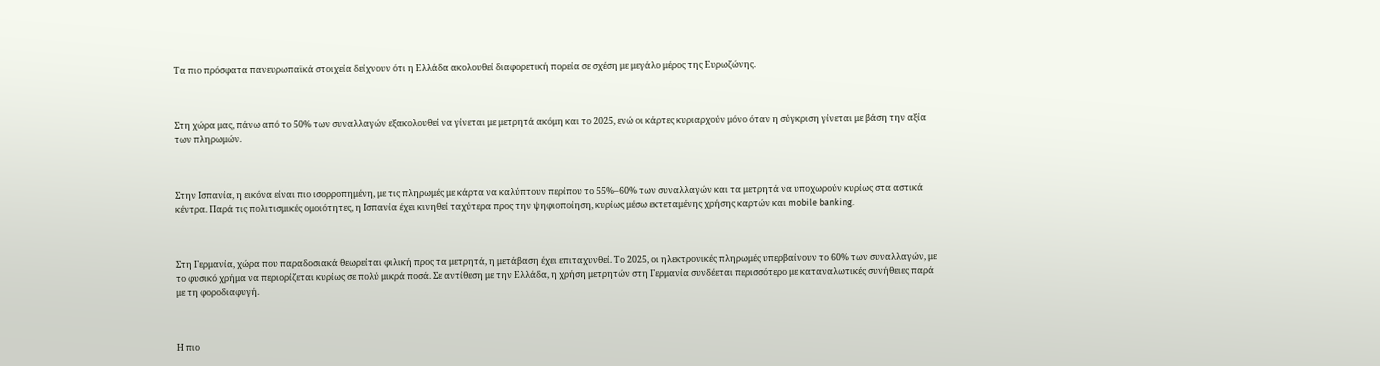Τα πιο πρόσφατα πανευρωπαϊκά στοιχεία δείχνουν ότι η Ελλάδα ακολουθεί διαφορετική πορεία σε σχέση με μεγάλο μέρος της Ευρωζώνης.



Στη χώρα μας, πάνω από το 50% των συναλλαγών εξακολουθεί να γίνεται με μετρητά ακόμη και το 2025, ενώ οι κάρτες κυριαρχούν μόνο όταν η σύγκριση γίνεται με βάση την αξία των πληρωμών.



Στην Ισπανία, η εικόνα είναι πιο ισορροπημένη, με τις πληρωμές με κάρτα να καλύπτουν περίπου το 55%–60% των συναλλαγών και τα μετρητά να υποχωρούν κυρίως στα αστικά κέντρα. Παρά τις πολιτισμικές ομοιότητες, η Ισπανία έχει κινηθεί ταχύτερα προς την ψηφιοποίηση, κυρίως μέσω εκτεταμένης χρήσης καρτών και mobile banking.



Στη Γερμανία, χώρα που παραδοσιακά θεωρείται φιλική προς τα μετρητά, η μετάβαση έχει επιταχυνθεί. Το 2025, οι ηλεκτρονικές πληρωμές υπερβαίνουν το 60% των συναλλαγών, με το φυσικό χρήμα να περιορίζεται κυρίως σε πολύ μικρά ποσά. Σε αντίθεση με την Ελλάδα, η χρήση μετρητών στη Γερμανία συνδέεται περισσότερο με καταναλωτικές συνήθειες παρά με τη φοροδιαφυγή.



Η πιο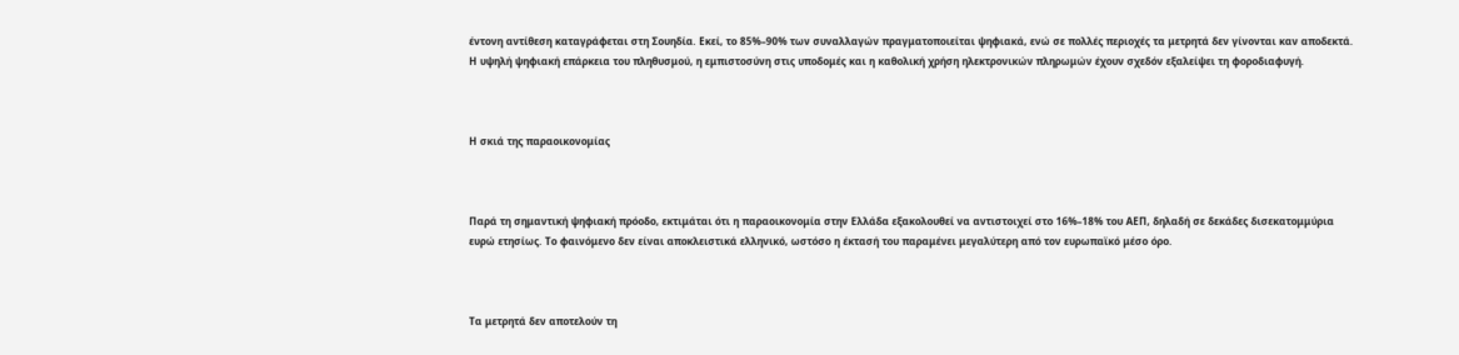έντονη αντίθεση καταγράφεται στη Σουηδία. Εκεί, το 85%–90% των συναλλαγών πραγματοποιείται ψηφιακά, ενώ σε πολλές περιοχές τα μετρητά δεν γίνονται καν αποδεκτά. Η υψηλή ψηφιακή επάρκεια του πληθυσμού, η εμπιστοσύνη στις υποδομές και η καθολική χρήση ηλεκτρονικών πληρωμών έχουν σχεδόν εξαλείψει τη φοροδιαφυγή.



Η σκιά της παραοικονομίας



Παρά τη σημαντική ψηφιακή πρόοδο, εκτιμάται ότι η παραοικονομία στην Ελλάδα εξακολουθεί να αντιστοιχεί στο 16%–18% του ΑΕΠ, δηλαδή σε δεκάδες δισεκατομμύρια ευρώ ετησίως. Το φαινόμενο δεν είναι αποκλειστικά ελληνικό, ωστόσο η έκτασή του παραμένει μεγαλύτερη από τον ευρωπαϊκό μέσο όρο.



Τα μετρητά δεν αποτελούν τη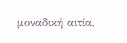μοναδική αιτία,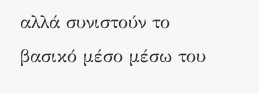αλλά συνιστούν το βασικό μέσο μέσω του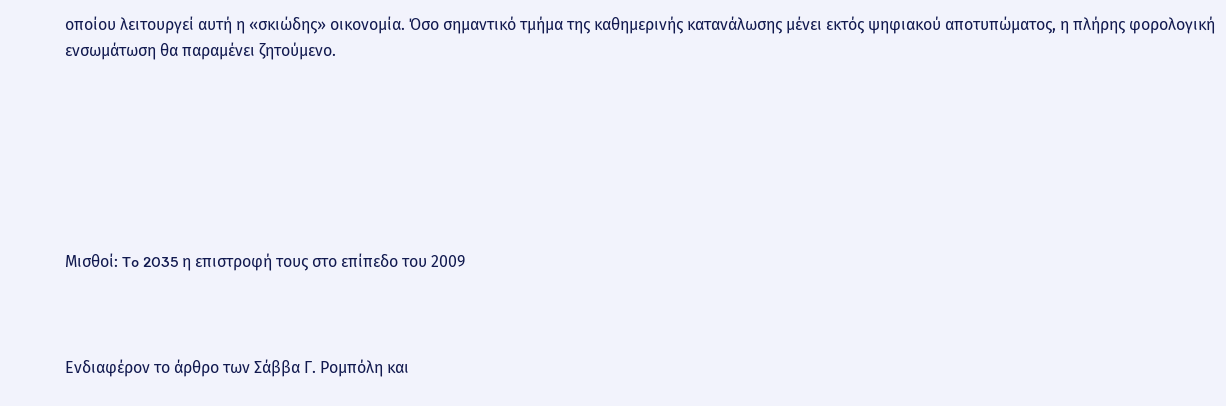οποίου λειτουργεί αυτή η «σκιώδης» οικονομία. Όσο σημαντικό τμήμα της καθημερινής κατανάλωσης μένει εκτός ψηφιακού αποτυπώματος, η πλήρης φορολογική ενσωμάτωση θα παραμένει ζητούμενο.







Μισθοί: To 2035 η επιστροφή τους στο επίπεδο του 2009



Ενδιαφέρον το άρθρο των Σάββα Γ. Ρομπόλη και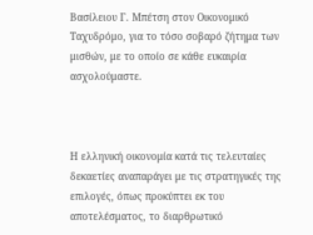Βασίλειου Γ. Μπέτση στον Οικονομικό Ταχυδρόμο, για το τόσο σοβαρό ζήτημα των μισθών, με το οποίο σε κάθε ευκαιρία ασχολούμαστε.



Η ελληνική οικονομία κατά τις τελευταίες δεκαετίες αναπαράγει με τις στρατηγικές της επιλογές, όπως προκύπτει εκ του αποτελέσματος, το διαρθρωτικό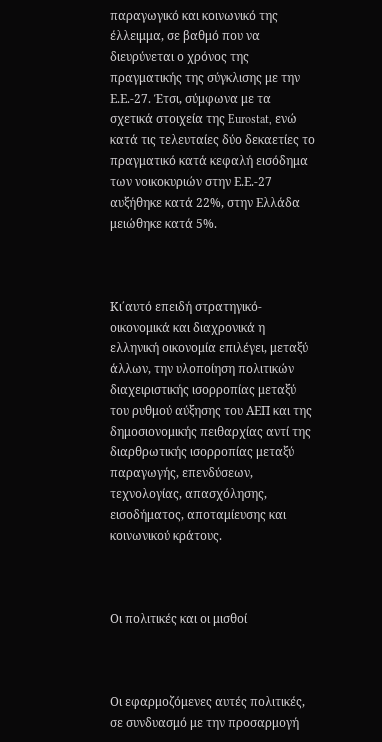παραγωγικό και κοινωνικό της έλλειμμα, σε βαθμό που να διευρύνεται ο χρόνος της πραγματικής της σύγκλισης με την Ε.Ε.-27. Έτσι, σύμφωνα με τα σχετικά στοιχεία της Eurostat, ενώ κατά τις τελευταίες δύο δεκαετίες το πραγματικό κατά κεφαλή εισόδημα των νοικοκυριών στην Ε.Ε.-27 αυξήθηκε κατά 22%, στην Ελλάδα μειώθηκε κατά 5%.



Κι΄αυτό επειδή στρατηγικό-οικονομικά και διαχρονικά η ελληνική οικονομία επιλέγει, μεταξύ άλλων, την υλοποίηση πολιτικών διαχειριστικής ισορροπίας μεταξύ του ρυθμού αύξησης του ΑΕΠ και της δημοσιονομικής πειθαρχίας αντί της διαρθρωτικής ισορροπίας μεταξύ παραγωγής, επενδύσεων, τεχνολογίας, απασχόλησης, εισοδήματος, αποταμίευσης και κοινωνικού κράτους.



Οι πολιτικές και οι μισθοί



Οι εφαρμοζόμενες αυτές πολιτικές, σε συνδυασμό με την προσαρμογή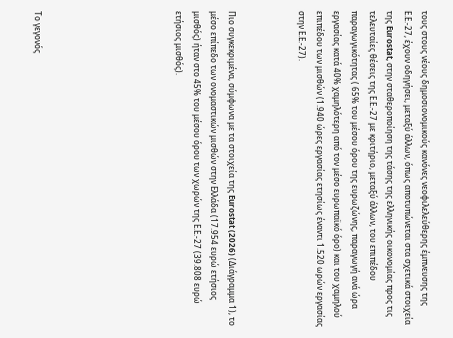τους στους νέους δημοσιονομικούς κανόνες νεοφιλελεύθερης έμπνευσης της Ε.Ε.-27, έχουν οδηγήσει, μεταξύ άλλων, όπως αποτυπώνεται στα σχετικά στοιχεία της Eurostat, στην σταθεροποίηση της τάσης της ελληνικής οικονομίας προς τις τελευταίες θέσεις της Ε.Ε.-27 με κριτήριο, μεταξύ άλλων, του επιπέδου παραγωγικότητας ( 65% του μέσου όρου της ευρωζώνης, παραγωγή ανά ώρα εργασίας κατά 40% χαμηλότερη από τον μέσο ευρωπαϊκό όρο) και του χαμηλού επιπέδου των μισθών (1.940 ώρες εργασίας ετησίως έναντι 1.520 ωρών εργασίας στην Ε.Ε.-27).



Πιο συγκεκριμένα, σύμφωνα με τα στοιχεία της Eurostat (2026) (Διάγραμμα 1), το μέσο επίπεδο των ονομαστικών μισθών στην Ελλάδα (17.954 ευρώ ετήσιος μισθός) ήταν στο 45% του μέσου όρου των χωρών της Ε.Ε.-27 (39.808 ευρώ ετήσιος μισθός).







Το γεγονός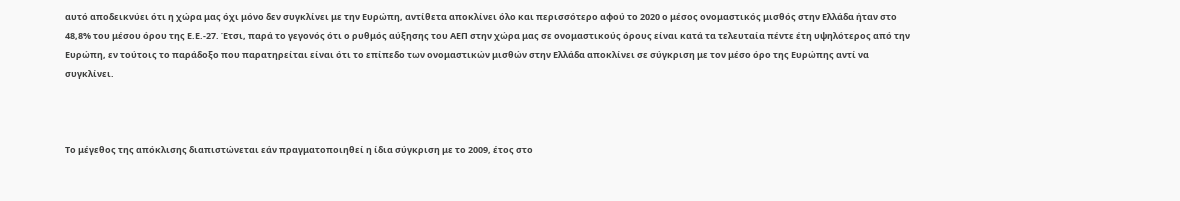αυτό αποδεικνύει ότι η χώρα μας όχι μόνο δεν συγκλίνει με την Ευρώπη, αντίθετα αποκλίνει όλο και περισσότερο αφού το 2020 ο μέσος ονομαστικός μισθός στην Ελλάδα ήταν στο 48,8% του μέσου όρου της Ε.Ε.-27. Έτσι, παρά το γεγονός ότι ο ρυθμός αύξησης του ΑΕΠ στην χώρα μας σε ονομαστικούς όρους είναι κατά τα τελευταία πέντε έτη υψηλότερος από την Ευρώπη, εν τούτοις το παράδοξο που παρατηρείται είναι ότι το επίπεδο των ονομαστικών μισθών στην Ελλάδα αποκλίνει σε σύγκριση με τον μέσο όρο της Ευρώπης αντί να συγκλίνει.



Το μέγεθος της απόκλισης διαπιστώνεται εάν πραγματοποιηθεί η ίδια σύγκριση με το 2009, έτος στο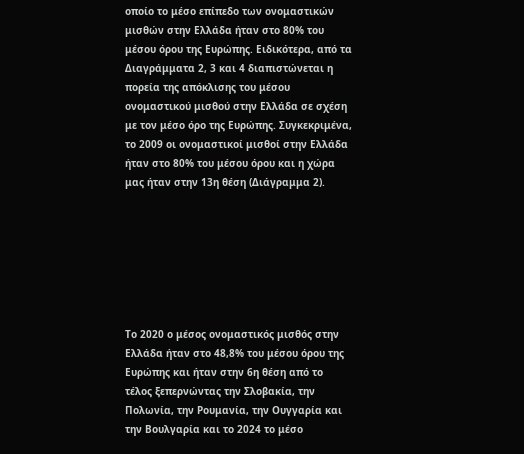οποίο το μέσο επίπεδο των ονομαστικών μισθών στην Ελλάδα ήταν στο 80% του μέσου όρου της Ευρώπης. Ειδικότερα, από τα Διαγράμματα 2, 3 και 4 διαπιστώνεται η πορεία της απόκλισης του μέσου ονομαστικού μισθού στην Ελλάδα σε σχέση με τον μέσο όρο της Ευρώπης. Συγκεκριμένα, το 2009 οι ονομαστικοί μισθοί στην Ελλάδα ήταν στο 80% του μέσου όρου και η χώρα μας ήταν στην 13η θέση (Διάγραμμα 2).







Το 2020 ο μέσος ονομαστικός μισθός στην Ελλάδα ήταν στο 48,8% του μέσου όρου της Ευρώπης και ήταν στην 6η θέση από το τέλος ξεπερνώντας την Σλοβακία, την Πολωνία, την Ρουμανία, την Ουγγαρία και την Βουλγαρία και το 2024 το μέσο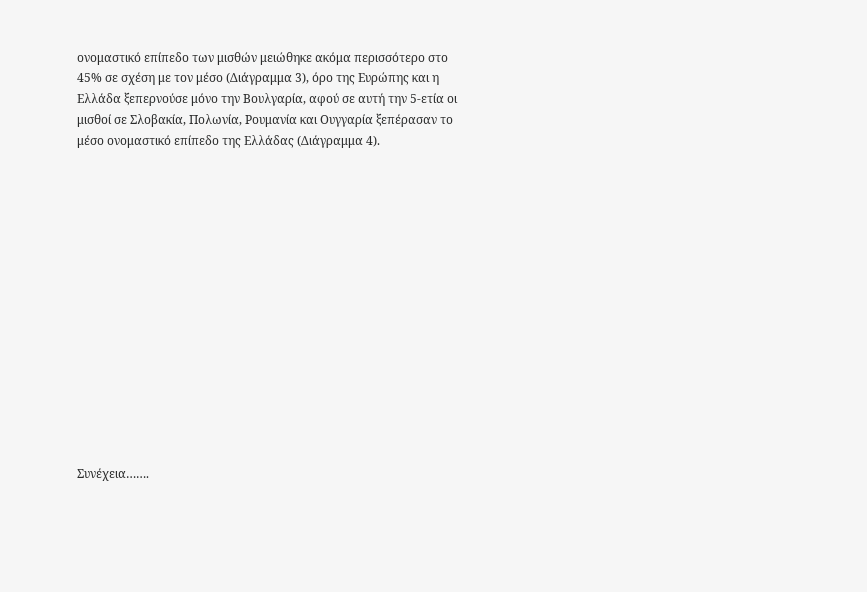ονομαστικό επίπεδο των μισθών μειώθηκε ακόμα περισσότερο στο 45% σε σχέση με τον μέσο (Διάγραμμα 3), όρο της Ευρώπης και η Ελλάδα ξεπερνούσε μόνο την Βουλγαρία, αφού σε αυτή την 5-ετία οι μισθοί σε Σλοβακία, Πολωνία, Ρουμανία και Ουγγαρία ξεπέρασαν το μέσο ονομαστικό επίπεδο της Ελλάδας (Διάγραμμα 4).















Συνέχεια…….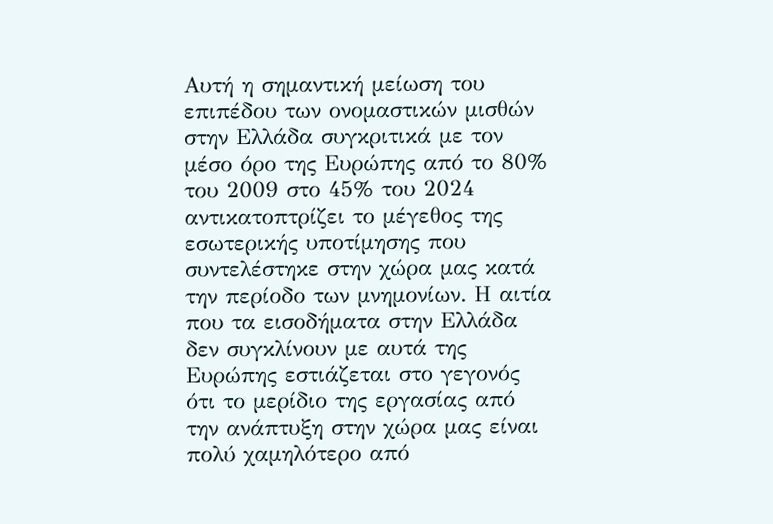Αυτή η σημαντική μείωση του επιπέδου των ονομαστικών μισθών στην Ελλάδα συγκριτικά με τον μέσο όρο της Ευρώπης από το 80% του 2009 στο 45% του 2024 αντικατοπτρίζει το μέγεθος της εσωτερικής υποτίμησης που συντελέστηκε στην χώρα μας κατά την περίοδο των μνημονίων. Η αιτία που τα εισοδήματα στην Ελλάδα δεν συγκλίνουν με αυτά της Ευρώπης εστιάζεται στο γεγονός ότι το μερίδιο της εργασίας από την ανάπτυξη στην χώρα μας είναι πολύ χαμηλότερο από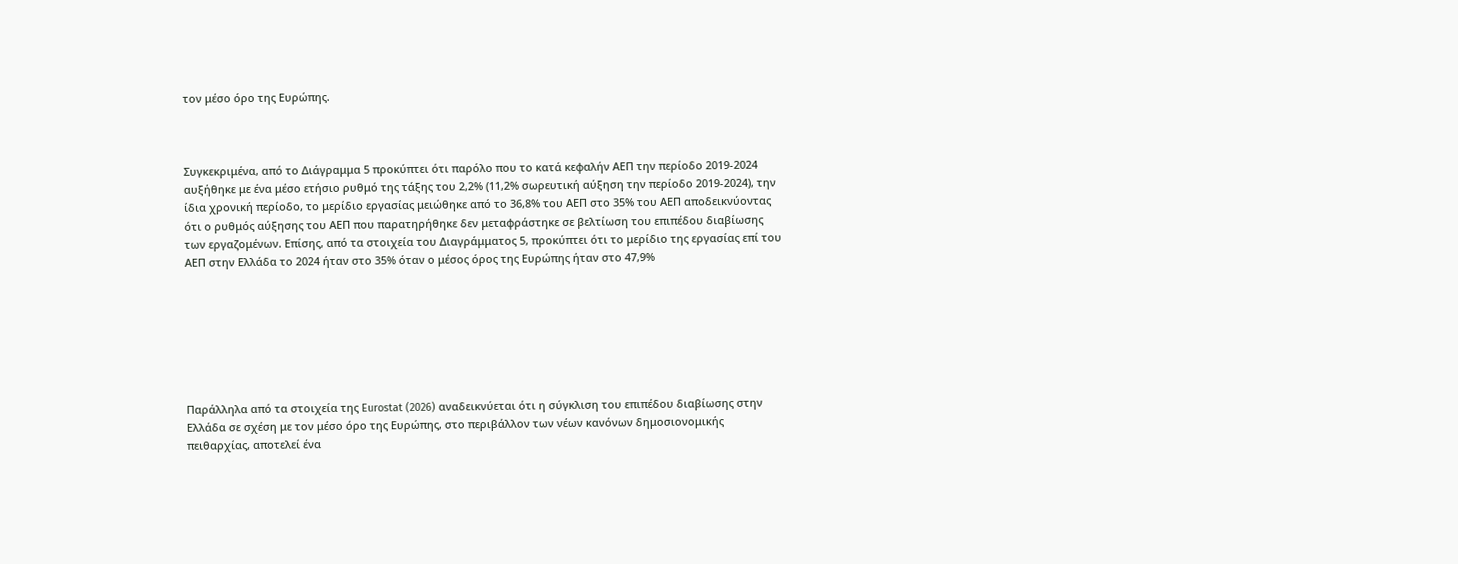τον μέσο όρο της Ευρώπης.



Συγκεκριμένα, από το Διάγραμμα 5 προκύπτει ότι παρόλο που το κατά κεφαλήν ΑΕΠ την περίοδο 2019-2024 αυξήθηκε με ένα μέσο ετήσιο ρυθμό της τάξης του 2,2% (11,2% σωρευτική αύξηση την περίοδο 2019-2024), την ίδια χρονική περίοδο, το μερίδιο εργασίας μειώθηκε από το 36,8% του ΑΕΠ στο 35% του ΑΕΠ αποδεικνύοντας ότι ο ρυθμός αύξησης του ΑΕΠ που παρατηρήθηκε δεν μεταφράστηκε σε βελτίωση του επιπέδου διαβίωσης των εργαζομένων. Επίσης, από τα στοιχεία του Διαγράμματος 5, προκύπτει ότι το μερίδιο της εργασίας επί του ΑΕΠ στην Ελλάδα το 2024 ήταν στο 35% όταν ο μέσος όρος της Ευρώπης ήταν στο 47,9%







Παράλληλα από τα στοιχεία της Eurostat (2026) αναδεικνύεται ότι η σύγκλιση του επιπέδου διαβίωσης στην Ελλάδα σε σχέση με τον μέσο όρο της Ευρώπης, στο περιβάλλον των νέων κανόνων δημοσιονομικής πειθαρχίας, αποτελεί ένα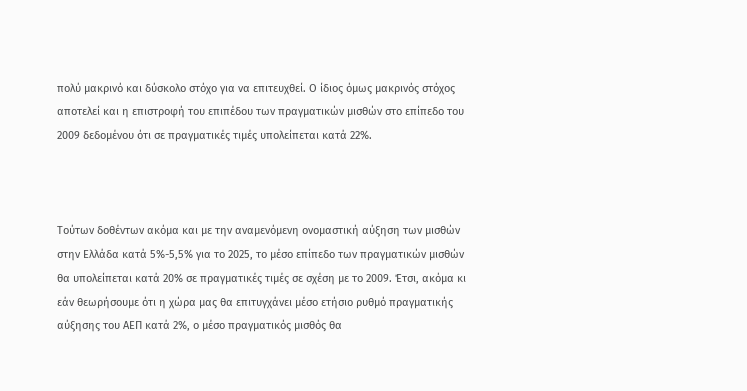πολύ μακρινό και δύσκολο στόχο για να επιτευχθεί. Ο ίδιος όμως μακρινός στόχος αποτελεί και η επιστροφή του επιπέδου των πραγματικών μισθών στο επίπεδο του 2009 δεδομένου ότι σε πραγματικές τιμές υπολείπεται κατά 22%.



Τούτων δοθέντων ακόμα και με την αναμενόμενη ονομαστική αύξηση των μισθών στην Ελλάδα κατά 5%-5,5% για το 2025, το μέσο επίπεδο των πραγματικών μισθών θα υπολείπεται κατά 20% σε πραγματικές τιμές σε σχέση με το 2009. Έτσι, ακόμα κι εάν θεωρήσουμε ότι η χώρα μας θα επιτυγχάνει μέσο ετήσιο ρυθμό πραγματικής αύξησης του ΑΕΠ κατά 2%, ο μέσο πραγματικός μισθός θα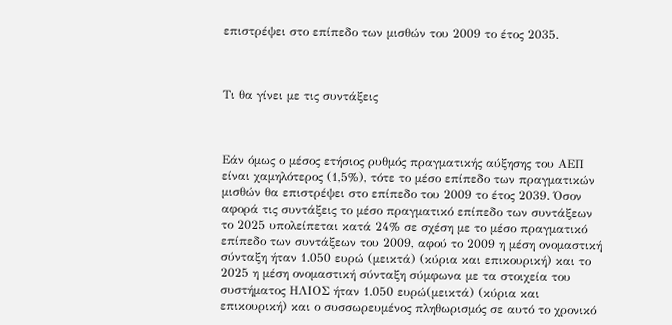επιστρέψει στο επίπεδο των μισθών του 2009 το έτος 2035.



Τι θα γίνει με τις συντάξεις



Εάν όμως ο μέσος ετήσιος ρυθμός πραγματικής αύξησης του ΑΕΠ είναι χαμηλότερος (1,5%), τότε το μέσο επίπεδο των πραγματικών μισθών θα επιστρέψει στο επίπεδο του 2009 το έτος 2039. Όσον αφορά τις συντάξεις το μέσο πραγματικό επίπεδο των συντάξεων το 2025 υπολείπεται κατά 24% σε σχέση με το μέσο πραγματικό επίπεδο των συντάξεων του 2009, αφού το 2009 η μέση ονομαστική σύνταξη ήταν 1.050 ευρώ (μεικτά) (κύρια και επικουρική) και το 2025 η μέση ονομαστική σύνταξη σύμφωνα με τα στοιχεία του συστήματος ΗΛΙΟΣ ήταν 1.050 ευρώ(μεικτά) (κύρια και επικουρική) και ο συσσωρευμένος πληθωρισμός σε αυτό το χρονικό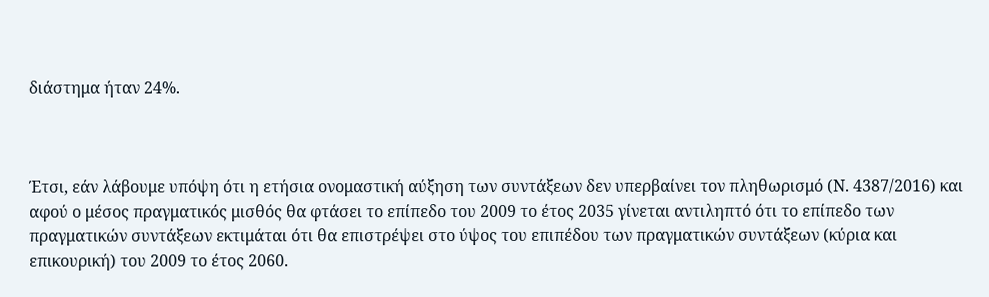διάστημα ήταν 24%.



Έτσι, εάν λάβουμε υπόψη ότι η ετήσια ονομαστική αύξηση των συντάξεων δεν υπερβαίνει τον πληθωρισμό (Ν. 4387/2016) και αφού ο μέσος πραγματικός μισθός θα φτάσει το επίπεδο του 2009 το έτος 2035 γίνεται αντιληπτό ότι το επίπεδο των πραγματικών συντάξεων εκτιμάται ότι θα επιστρέψει στο ύψος του επιπέδου των πραγματικών συντάξεων (κύρια και επικουρική) του 2009 το έτος 2060.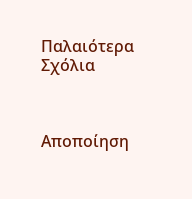Παλαιότερα Σχόλια



Αποποίηση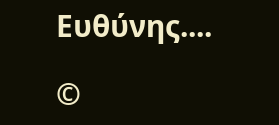Ευθύνης....

©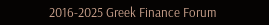2016-2025 Greek Finance Forum